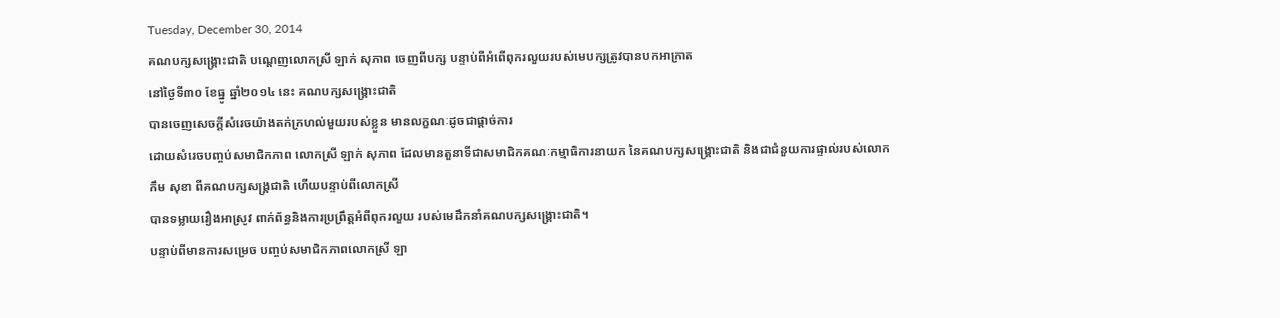Tuesday, December 30, 2014
គណបក្សសង្គ្រោះជាតិ បណ្តេញលោកស្រី ឡាក់ សុភាព ចេញពីបក្ស បន្ទាប់ពីអំពើពុករលួយរបស់មេបក្សត្រូវបានបកអាក្រាត
នៅថ្ងៃទី៣០ ខែធ្នូ ឆ្នាំ២០១៤ នេះ គណបក្សសង្រ្គោះជាតិ
បានចេញសេចក្តីសំរេចយ៉ាងតក់ក្រហល់មួយរបស់ខ្លួន មានលក្ខណៈដូចជាផ្តាច់ការ
ដោយសំរេចបញ្ចប់សមាជិកភាព លោកស្រី ឡាក់ សុភាព ដែលមានតួនាទីជាសមាជិកគណៈកម្មាធិការនាយក នៃគណបក្សសង្រ្គោះជាតិ និងជាជំនួយការផ្ទាល់របស់លោក
កឹម សុខា ពីគណបក្សសង្រ្គជាតិ ហើយបន្ទាប់ពីលោកស្រី
បានទម្លាយរឿងអាស្រូវ ពាក់ព័ន្ធនិងការប្រព្រឹត្តអំពីពុករលួយ របស់មេដឹកនាំគណបក្សសង្គ្រោះជាតិ។
បន្ទាប់ពីមានការសម្រេច បញ្ចប់សមាជិកភាពលោកស្រី ឡា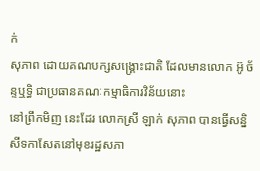ក់
សុភាព ដោយគណបក្សសង្គ្រោះជាតិ ដែលមានលោក អ៊ូ ច័ន្ទឬទ្ធិ ជាប្រធានគណៈកម្មាធិការវិន័យនោះ
នៅព្រឹកមិញ នេះដែរ លោកស្រី ឡាក់ សុភាព បានធ្វើសន្និសីទកាសែតនៅមុខរដ្ឋសភា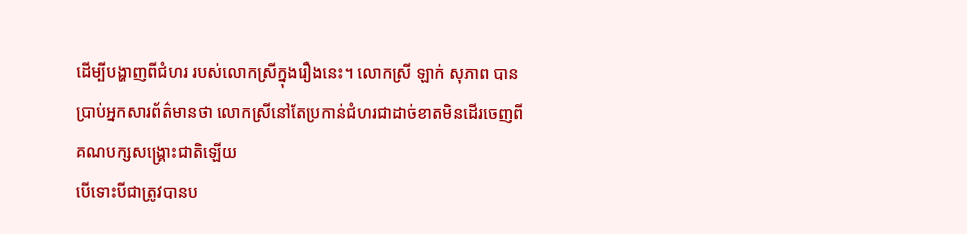ដើម្បីបង្ហាញពីជំហរ របស់លោកស្រីក្នុងរឿងនេះ។ លោកស្រី ឡាក់ សុភាព បានប្រាប់អ្នកសារព័ត៌មានថា លោកស្រីនៅតែប្រកាន់ជំហរជាដាច់ខាតមិនដើរចេញពីគណបក្សសង្រ្គោះជាតិឡើយ
បើទោះបីជាត្រូវបានប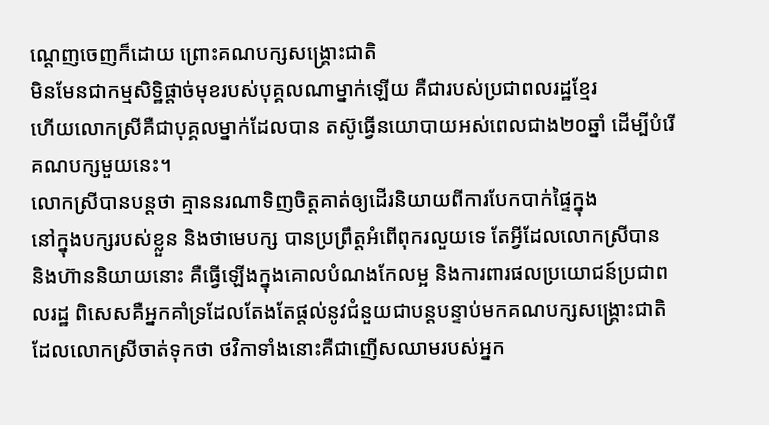ណ្តេញចេញក៏ដោយ ព្រោះគណបក្សសង្គ្រោះជាតិ
មិនមែនជាកម្មសិទ្ឋិផ្តាច់មុខរបស់បុគ្គលណាម្នាក់ឡើយ គឺជារបស់ប្រជាពលរដ្ឋខ្មែរ
ហើយលោកស្រីគឺជាបុគ្គលម្នាក់ដែលបាន តស៊ូធ្វើនយោបាយអស់ពេលជាង២០ឆ្នាំ ដើម្បីបំរើគណបក្សមួយនេះ។
លោកស្រីបានបន្តថា គ្មាននរណាទិញចិត្តគាត់ឲ្យដើរនិយាយពីការបែកបាក់ផ្ទៃក្នុង
នៅក្នុងបក្សរបស់ខ្លួន និងថាមេបក្ស បានប្រព្រឹត្តអំពើពុករលួយទេ តែអ្វីដែលលោកស្រីបាន
និងហ៊ាននិយាយនោះ គឺធ្វើឡើងក្នុងគោលបំណងកែលម្អ និងការពារផលប្រយោជន៍ប្រជាពលរដ្ឋ ពិសេសគឺអ្នកគាំទ្រដែលតែងតែផ្តល់នូវជំនួយជាបន្តបន្ទាប់មកគណបក្សសង្រ្គោះជាតិ
ដែលលោកស្រីចាត់ទុកថា ថវិកាទាំងនោះគឺជាញើសឈាមរបស់អ្នក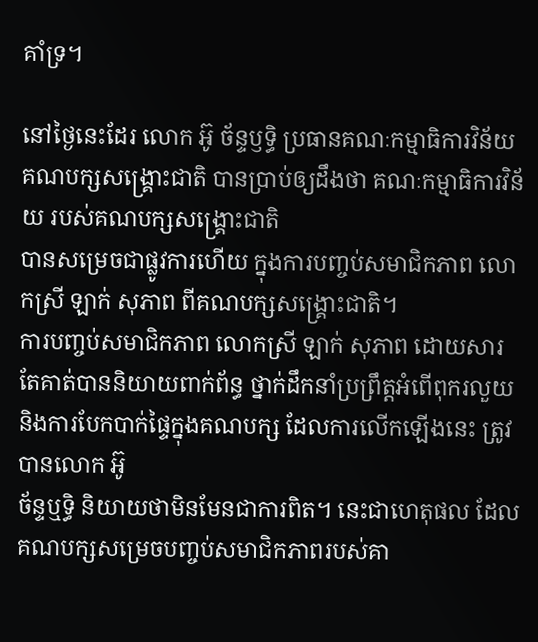គាំទ្រ។

នៅថ្ងៃនេះដែរ លោក អ៊ូ ច័ន្ទឫទ្ធិ ប្រធានគណៈកម្មាធិការវិន័យ
គណបក្សសង្គ្រោះជាតិ បានប្រាប់ឲ្យដឹងថា គណៈកម្មាធិការវិន័យ របស់គណបក្សសង្គ្រោះជាតិ
បានសម្រេចជាផ្លូវការហើយ ក្នុងការបញ្ចប់សមាជិកភាព លោកស្រី ឡាក់ សុភាព ពីគណបក្សសង្គ្រោះជាតិ។
ការបញ្ចប់សមាជិកភាព លោកស្រី ឡាក់ សុភាព ដោយសារតែគាត់បាននិយាយពាក់ព័ន្ធ ថ្នាក់ដឹកនាំប្រព្រឹត្តអំពើពុករលួយ
និងការបែកបាក់ផ្ទៃក្នុងគណបក្ស ដែលការលើកឡើងនេះ ត្រូវបានលោក អ៊ូ
ច័ន្ទឬទ្ធិ និយាយថាមិនមែនជាការពិត។ នេះជាហេតុផល ដែលគណបក្សសម្រេចបញ្ចប់សមាជិកភាពរបស់គា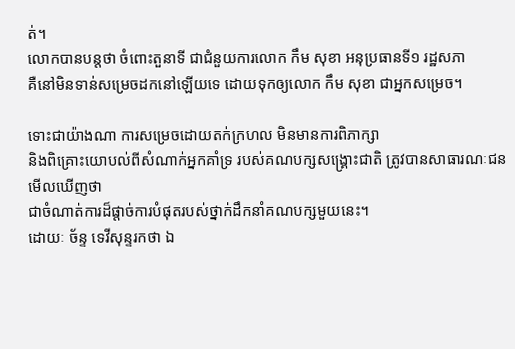ត់។
លោកបានបន្តថា ចំពោះតួនាទី ជាជំនួយការលោក កឹម សុខា អនុប្រធានទី១ រដ្ឋសភា
គឺនៅមិនទាន់សម្រេចដកនៅឡើយទេ ដោយទុកឲ្យលោក កឹម សុខា ជាអ្នកសម្រេច។

ទោះជាយ៉ាងណា ការសម្រេចដោយតក់ក្រហល មិនមានការពិភាក្សា
និងពិគ្រោះយោបល់ពីសំណាក់អ្នកគាំទ្រ របស់គណបក្សសង្រ្គោះជាតិ ត្រូវបានសាធារណៈជនមើលឃើញថា
ជាចំណាត់ការដ៏ផ្តាច់ការបំផុតរបស់ថ្នាក់ដឹកនាំគណបក្សមួយនេះ។
ដោយៈ ច័ន្ទ ទេវីសុន្ទរកថា ឯ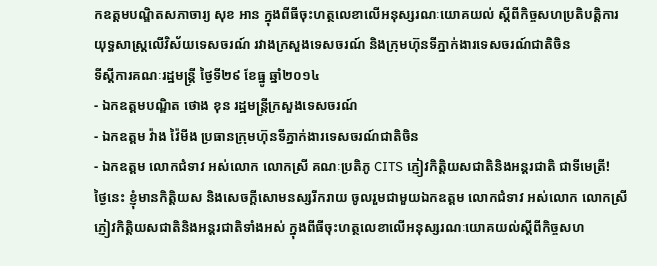កឧត្តមបណ្ឌិតសភាចារ្យ សុខ អាន ក្នុងពីធីចុះហត្ថលេខាលើអនុស្សរណៈយោគយល់ ស្តីពីកិច្ចសហប្រតិបត្តិការយុទ្ធសាស្ត្រលើវិស័យទេសចរណ៍ រវាងក្រសួងទេសចរណ៍ និងក្រុមហ៊ុនទីភ្នាក់ងារទេសចរណ៍ជាតិចិន
ទីស្ដីការគណៈរដ្ឋមន្ត្រី ថ្ងៃទី២៩ ខែធ្នូ ឆ្នាំ២០១៤
- ឯកឧត្តមបណ្ឌិត ថោង ខុន រដ្ឋមន្រ្តីក្រសួងទេសចរណ៍
- ឯកឧត្តម វ៉ាង វ៉ៃមីង ប្រធានក្រុមហ៊ុនទីភ្នាក់ងារទេសចរណ៍ជាតិចិន
- ឯកឧត្តម លោកជំទាវ អស់លោក លោកស្រី គណៈប្រតិភូ CITS ភ្ញៀវកិត្តិយសជាតិនិងអន្តរជាតិ ជាទីមេត្រី!
ថ្ងៃនេះ ខ្ញុំមានកិត្តិយស និងសេចក្តីសោមនស្សរីករាយ ចូលរួមជាមួយឯកឧត្តម លោកជំទាវ អស់លោក លោកស្រី ភ្ញៀវកិត្តិយសជាតិនិងអន្តរជាតិទាំងអស់ ក្នុងពីធីចុះហត្ថលេខាលើអនុស្សរណៈយោគយល់ស្តីពីកិច្ចសហ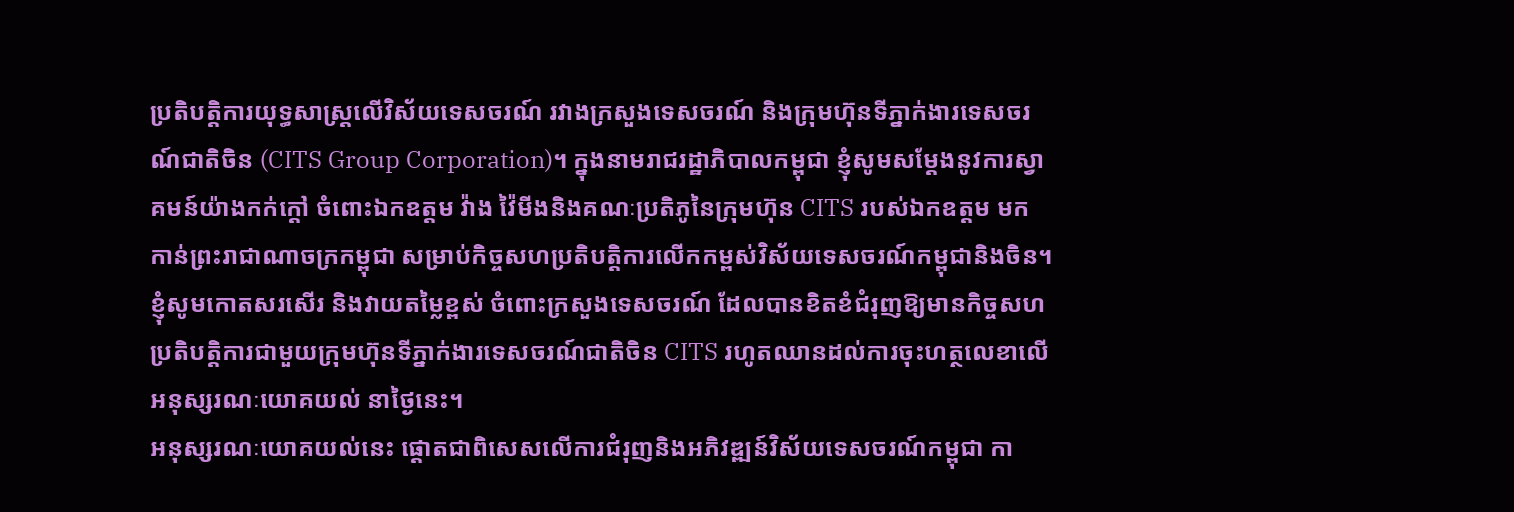ប្រតិបត្តិការយុទ្ធសាស្ត្រលើវិស័យទេសចរណ៍ រវាងក្រសួងទេសចរណ៍ និងក្រុមហ៊ុនទីភ្នាក់ងារទេសចរណ៍ជាតិចិន (CITS Group Corporation)។ ក្នុងនាមរាជរដ្ឋាភិបាលកម្ពុជា ខ្ញុំសូមសម្ដែងនូវការស្វាគមន៍យ៉ាងកក់ក្ដៅ ចំពោះឯកឧត្តម វ៉ាង វ៉ៃមីងនិងគណៈប្រតិភូនៃក្រុមហ៊ុន CITS របស់ឯកឧត្តម មកកាន់ព្រះរាជាណាចក្រកម្ពុជា សម្រាប់កិច្ចសហប្រតិបត្តិការលើកកម្ពស់វិស័យទេសចរណ៍កម្ពុជានិងចិន។ ខ្ញុំសូមកោតសរសើរ និងវាយតម្លៃខ្ពស់ ចំពោះក្រសួងទេសចរណ៍ ដែលបានខិតខំជំរុញឱ្យមានកិច្ចសហប្រតិបត្តិការជាមួយក្រុមហ៊ុនទីភ្នាក់ងារទេសចរណ៍ជាតិចិន CITS រហូតឈានដល់ការចុះហត្ថលេខាលើអនុស្សរណៈយោគយល់ នាថ្ងៃនេះ។
អនុស្សរណៈយោគយល់នេះ ផ្តោតជាពិសេសលើការជំរុញនិងអភិវឌ្ឍន៍វិស័យទេសចរណ៍កម្ពុជា កា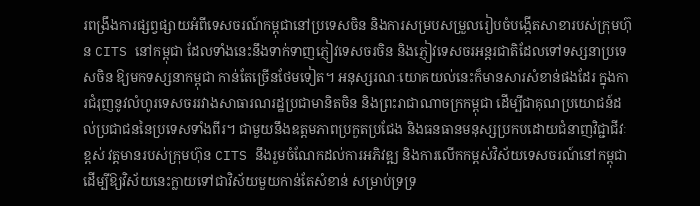រពង្រឹងការផ្សព្វផ្សាយអំពីទេសចរណ៍កម្ពុជានៅប្រទេសចិន និងការសម្របសម្រួលរៀបចំបង្កើតសាខារបស់ក្រុមហ៊ុន CITS នៅកម្ពុជា ដែលទាំងនេះនឹងទាក់ទាញភ្ញៀវទេសចរចិន និងភ្ញៀវទេសចរអន្តរជាតិដែលទៅទស្សនាប្រទេសចិន ឱ្យមកទស្សនាកម្ពុជា កាន់តែច្រើនថែមទៀត។ អនុស្សរណៈយោគយល់នេះក៏មានសារសំខាន់ផងដែរ ក្នុងការជំរុញនូវលំហូរទេសចររវាងសាធារណរដ្ឋប្រជាមានិតចិន និងព្រះរាជាណាចក្រកម្ពុជា ដើម្បីជាគុណប្រយោជន៍ដល់ប្រជាជននៃប្រទេសទាំងពីរ។ ជាមួយនឹងឧត្តមភាពប្រកួតប្រជែង និងធនធានមនុស្សប្រកបដោយជំនាញវិជ្ជាជីវៈខ្ពស់ វត្តមានរបស់ក្រុមហ៊ុន CITS នឹងរួមចំណែកដល់ការអភិវឌ្ឍ និងការលើកកម្ពស់វិស័យទេសចរណ៍នៅកម្ពុជា ដើម្បីឱ្យវិស័យនេះក្លាយទៅជាវិស័យមួយកាន់តែសំខាន់ សម្រាប់ទ្រទ្រ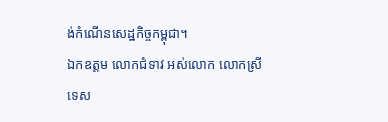ង់កំណើនសេដ្ឋកិច្ចកម្ពុជា។
ឯកឧត្តម លោកជំទាវ អស់លោក លោកស្រី
ទេស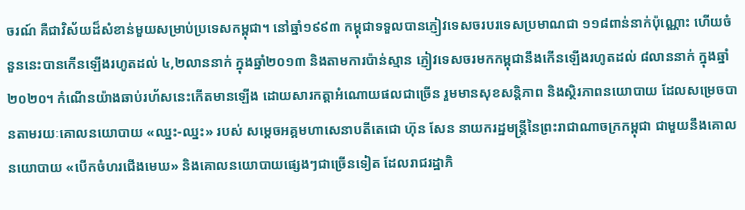ចរណ៍ គឺជាវិស័យដ៏សំខាន់មួយសម្រាប់ប្រទេសកម្ពុជា។ នៅឆ្នាំ១៩៩៣ កម្ពុជាទទួលបានភ្ញៀវទេសចរបរទេសប្រមាណជា ១១៨ពាន់នាក់ប៉ុណ្ណោះ ហើយចំនួននេះបានកើនឡើងរហូតដល់ ៤,២លាននាក់ ក្នុងឆ្នាំ២០១៣ និងតាមការប៉ាន់ស្មាន ភ្ញៀវទេសចរមកកម្ពុជានឹងកើនឡើងរហូតដល់ ៨លាននាក់ ក្នុងឆ្នាំ២០២០។ កំណើនយ៉ាងឆាប់រហ័សនេះកើតមានឡើង ដោយសារកត្តាអំណោយផលជាច្រើន រួមមានសុខសន្តិភាព និងស្ថិរភាពនយោបាយ ដែលសម្រេចបានតាមរយៈគោលនយោបាយ «ឈ្នះ-ឈ្នះ» របស់ សម្ដេចអគ្គមហាសេនាបតីតេជោ ហ៊ុន សែន នាយករដ្ឋមន្ត្រីនៃព្រះរាជាណាចក្រកម្ពុជា ជាមួយនឹងគោលនយោបាយ «បើកចំហរជើងមេឃ» និងគោលនយោបាយផ្សេងៗជាច្រើនទៀត ដែលរាជរដ្ឋាភិ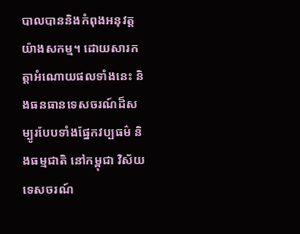បាលបាននិងកំពុងអនុវត្តយ៉ាងសកម្ម។ ដោយសារកត្តាអំណោយផលទាំងនេះ និងធនធានទេសចរណ៍ដ៏សម្បូរបែបទាំងផ្នែកវប្បធម៌ និងធម្មជាតិ នៅកម្ពុជា វិស័យទេសចរណ៍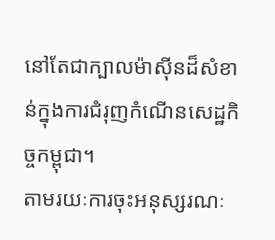នៅតែជាក្បាលម៉ាស៊ីនដ៏សំខាន់ក្នុងការជំរុញកំណើនសេដ្ឋកិច្ចកម្ពុជា។
តាមរយៈការចុះអនុស្សរណៈ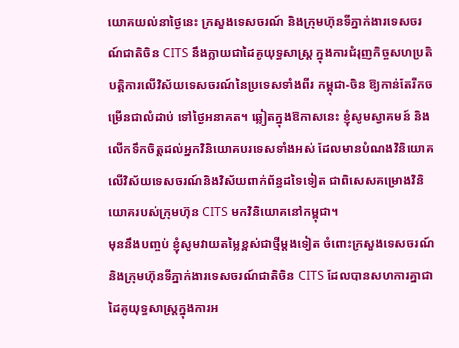យោគយល់នាថ្ងៃនេះ ក្រសួងទេសចរណ៍ និងក្រុមហ៊ុនទីភ្នាក់ងារទេសចរណ៍ជាតិចិន CITS នឹងក្លាយជាដៃគូយុទ្ធសាស្រ្ត ក្នុងការជំរុញកិច្ចសហប្រតិបត្តិការលើវិស័យទេសចរណ៍នៃប្រទេសទាំងពីរ កម្ពុជា-ចិន ឱ្យកាន់តែរីកចម្រើនជាលំដាប់ ទៅថ្ងៃអនាគត។ ឆ្លៀតក្នុងឱកាសនេះ ខ្ញុំសូមស្វាគមន៍ និងលើកទឹកចិត្តដល់អ្នកវិនិយោគបរទេសទាំងអស់ ដែលមានបំណងវិនិយោគលើវិស័យទេសចរណ៍និងវិស័យពាក់ព័ន្ធដទៃទៀត ជាពិសេសគម្រោងវិនិយោគរបស់ក្រុមហ៊ុន CITS មកវិនិយោគនៅកម្ពុជា។
មុននឹងបញ្ចប់ ខ្ញុំសូមវាយតម្លៃខ្ពស់ជាថ្មីម្តងទៀត ចំពោះក្រសួងទេសចរណ៍ និងក្រុមហ៊ុនទីភ្នាក់ងារទេសចរណ៍ជាតិចិន CITS ដែលបានសហការគ្នាជាដៃគូយុទ្ធសាស្ត្រក្នុងការអ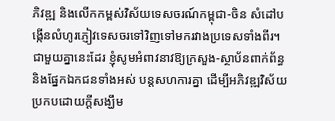ភិវឌ្ឍ និងលើកកម្ពស់វិស័យទេសចរណ៍កម្ពុជា-ចិន សំដៅបង្កើនលំហូរភ្ញៀវទេសចរទៅវិញទៅមករវាងប្រទេសទាំងពីរ។ ជាមួយគ្នានេះដែរ ខ្ញុំសូមអំពាវនាវឱ្យក្រសួង-ស្ថាប័នពាក់ព័ន្ធ និងផ្នែកឯកជនទាំងអស់ បន្តសហការគ្នា ដើម្បីអភិវឌ្ឍវិស័យប្រកបដោយក្ដីសង្ឃឹម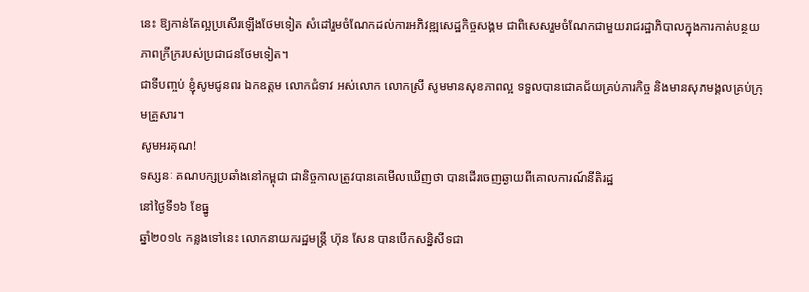នេះ ឱ្យកាន់តែល្អប្រសើរឡើងថែមទៀត សំដៅរួមចំណែកដល់ការអភិវឌ្ឍសេដ្ឋកិច្ចសង្គម ជាពិសេសរួមចំណែកជាមួយរាជរដ្ឋាភិបាលក្នុងការកាត់បន្ថយភាពក្រីក្ររបស់ប្រជាជនថែមទៀត។
ជាទីបញ្ចប់ ខ្ញុំសូមជូនពរ ឯកឧត្តម លោកជំទាវ អស់លោក លោកស្រី សូមមានសុខភាពល្អ ទទួលបានជោគជ័យគ្រប់ភារកិច្ច និងមានសុភមង្គលគ្រប់ក្រុមគ្រួសារ។
សូមអរគុណ!
ទស្សនៈ គណបក្សប្រឆាំងនៅកម្ពុជា ជានិច្ចកាលត្រូវបានគេមើលឃើញថា បានដើរចេញឆ្ងាយពីគោលការណ៍នីតិរដ្ឋ
នៅថ្ងៃទី១៦ ខែធ្នូ
ឆ្នាំ២០១៤ កន្លងទៅនេះ លោកនាយករដ្ឋមន្រ្តី ហ៊ុន សែន បានបើកសន្និសីទជា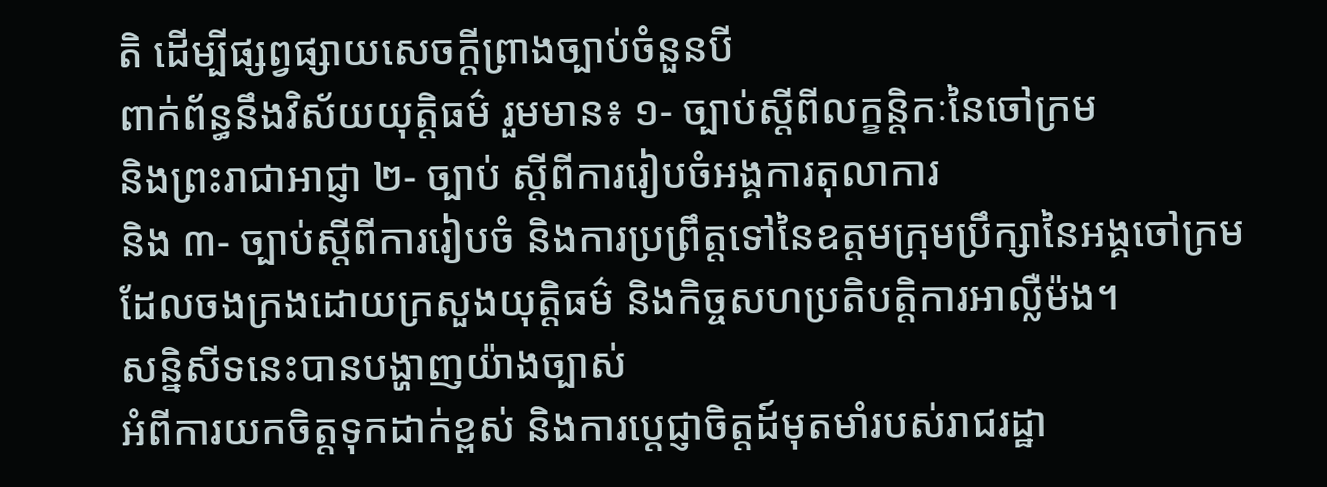តិ ដើម្បីផ្សព្វផ្សាយសេចក្តីព្រាងច្បាប់ចំនួនបី
ពាក់ព័ន្ធនឹងវិស័យយុត្តិធម៌ រួមមាន៖ ១‑ ច្បាប់ស្តីពីលក្ខន្តិកៈនៃចៅក្រម
និងព្រះរាជាអាជ្ញា ២‑ ច្បាប់ ស្តីពីការរៀបចំអង្គការតុលាការ
និង ៣‑ ច្បាប់ស្តីពីការរៀបចំ និងការប្រព្រឹត្តទៅនៃឧត្តមក្រុមប្រឹក្សានៃអង្គចៅក្រម
ដែលចងក្រងដោយក្រសួងយុត្តិធម៌ និងកិច្ចសហប្រតិបត្តិការអាល្លឺម៉ង។
សន្និសីទនេះបានបង្ហាញយ៉ាងច្បាស់
អំពីការយកចិត្តទុកដាក់ខ្ពស់ និងការប្តេជ្ញាចិត្តដ៍មុតមាំរបស់រាជរដ្ឋា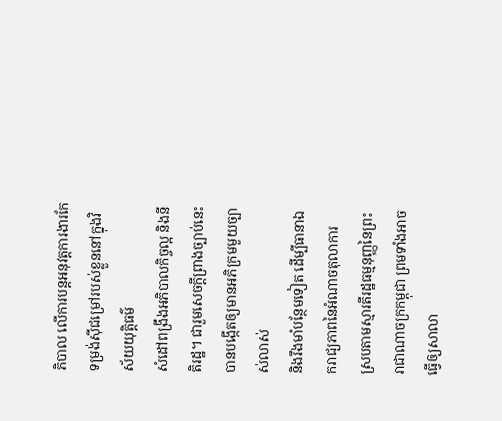ភិបាល លើការបន្តអនុវត្តការងារកែទម្រង់ស៊ីជម្រៅរបស់ខ្លួននៅក្នុងវិស័យយុត្តិធម៌
សំដៅពង្រឹងអភិបាលកិច្ចល្អ និងនីតិរដ្ឋ។ ជារួមសេចក្តីព្រាងច្បាប់នេះបានបង្កើតឲ្យមានអភិក្រមមួយច្បាស់លាស់
និងរឹងមាំបន្ថែមទៀត ដើម្បីធានាឯករាជ្យភាពនៃអំណាចតុលាការ
ស្របតាមស្មារតីរដ្ឋធម្មនុញ្ញនៃព្រះរាជាណាចក្រកម្ពុជា ព្រមទាំងអាចធ្វើឲ្យសាលា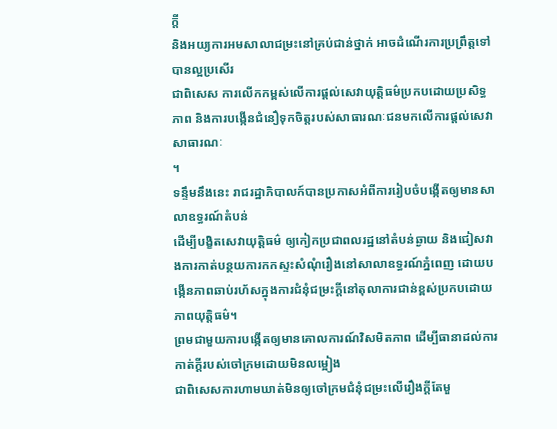ក្តី
និងអយ្យការអមសាលាជម្រះនៅគ្រប់ជាន់ថ្នាក់ អាចដំណើរការប្រព្រឹត្តទៅបានល្អប្រសើរ
ជាពិសេស ការលើកកម្ពស់លើការផ្តល់សេវាយុត្តិធម៌ប្រកបដោយប្រសិទ្ធភាព និងការបង្កើនជំនឿទុកចិត្តរបស់សាធារណៈជនមកលើការផ្តល់សេវាសាធារណៈ
។
ទន្ទឹមនឹងនេះ រាជរដ្ឋាភិបាលក៍បានប្រកាសអំពីការរៀបចំបង្កើតឲ្យមានសាលាឧទ្ធរណ៍តំបន់
ដើម្បីបង្ខិតសេវាយុត្តិធម៌ ឲ្យកៀកប្រជាពលរដ្ឋនៅតំបន់ឆ្ងាយ និងជៀសវាងការកាត់បន្ថយការកកស្ទះសំណុំរឿងនៅសាលាឧទ្ធរណ៍ភ្នំពេញ ដោយបង្កើនភាពឆាប់រហ័សក្នុងការជំនុំជម្រះក្តីនៅតុលាការជាន់ខ្ពស់ប្រកបដោយភាពយុត្តិធម៌។
ព្រមជាមួយការបង្កើតឲ្យមានគោលការណ៍វិសមិតភាព ដើម្បីធានាដល់ការកាត់ក្តីរបស់ចៅក្រមដោយមិនលម្អៀង
ជាពិសេសការហាមឃាត់មិនឲ្យចៅក្រមជំនុំជម្រះលើរឿងក្តីតែមួ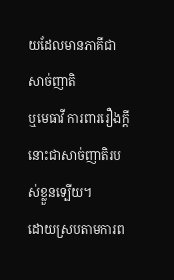យដែលមានភាគីជាសាច់ញាតិ
ឬមេធាវី ការពាររឿងក្តីនោះជាសាច់ញាតិរបស់ខ្លួនទ្បើយ។
ដោយស្របតាមការព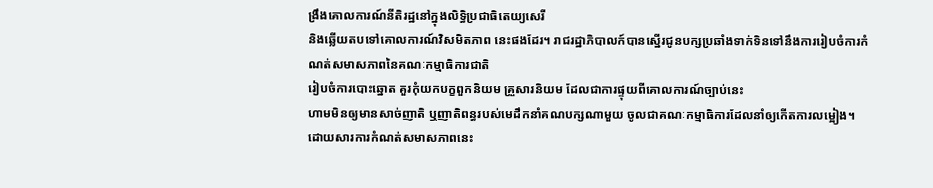ង្រឹងគោលការណ៍នីតិរដ្ឋនៅក្នុងលិទ្ធិប្រជាធិតេយ្យសេរី
និងឆ្លើយតបទៅគោលការណ៍វិសមិតភាព នេះផងដែរ។ រាជរដ្ឋាភិបាលក៍បានស្នើរជូនបក្សប្រឆាំងទាក់ទិនទៅនឹងការរៀបចំការកំណត់សមាសភាពនៃគណៈកម្មាធិការជាតិ
រៀបចំការបោះឆ្នោត គួរកុំយកបក្ខពួកនិយម គ្រួសារនិយម ដែលជាការផ្ទុយពីគោលការណ៍ច្បាប់នេះ
ហាមមិនឲ្យមានសាច់ញាតិ ឬញាតិពន្ធរបស់មេដឹកនាំគណបក្សណាមួយ ចូលជាគណៈកម្មាធិការដែលនាំឲ្យកើតការលម្អៀង។
ដោយសារការកំណត់សមាសភាពនេះ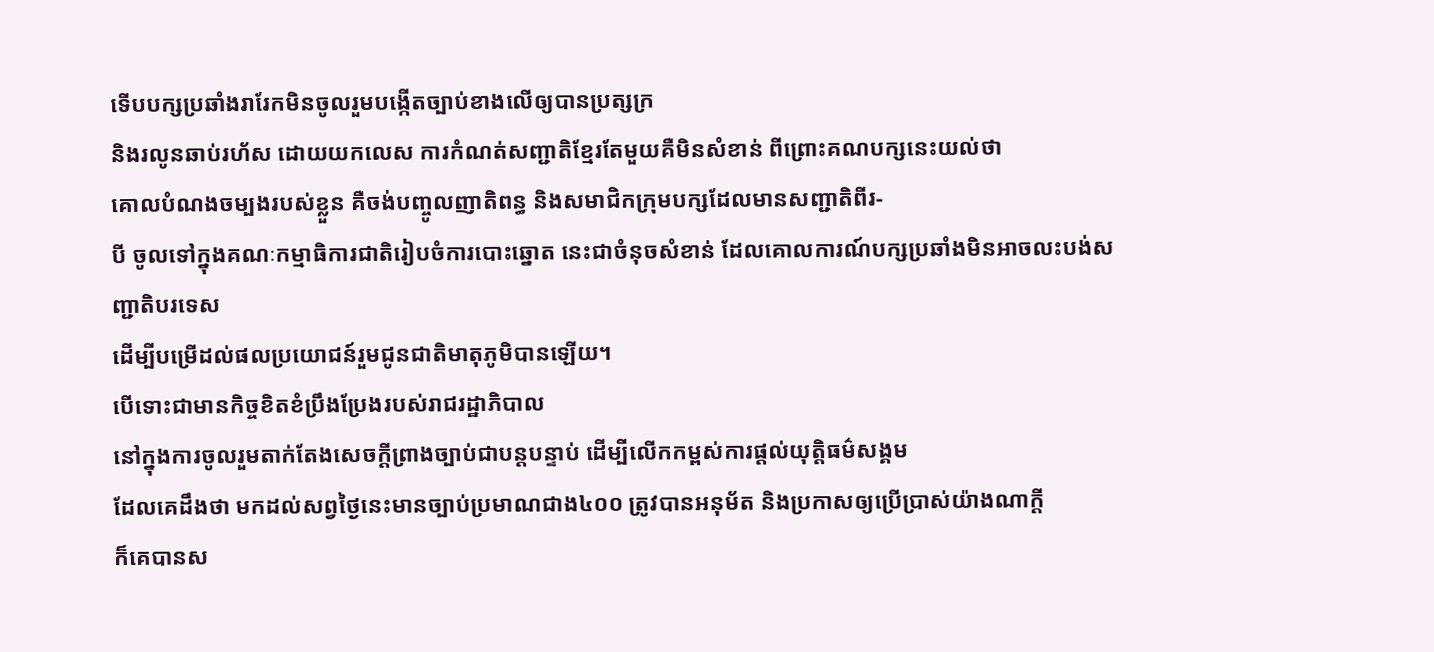ទើបបក្សប្រឆាំងរារែកមិនចូលរួមបង្កើតច្បាប់ខាងលើឲ្យបានប្រត្សក្រ
និងរលូនឆាប់រហ័ស ដោយយកលេស ការកំណត់សញ្ជាតិខ្មែរតែមួយគឺមិនសំខាន់ ពីព្រោះគណបក្សនេះយល់ថា
គោលបំណងចម្បងរបស់ខ្លួន គឺចង់បញ្ចូលញាតិពន្ធ និងសមាជិកក្រុមបក្សដែលមានសញ្ជាតិពីរ‑
បី ចូលទៅក្នុងគណៈកម្មាធិការជាតិរៀបចំការបោះឆ្នោត នេះជាចំនុចសំខាន់ ដែលគោលការណ៍បក្សប្រឆាំងមិនអាចលះបង់សញ្ជាតិបរទេស
ដើម្បីបម្រើដល់ផលប្រយោជន៍រួមជូនជាតិមាតុភូមិបានឡើយ។
បើទោះជាមានកិច្ចខិតខំប្រឹងប្រែងរបស់រាជរដ្ឋាភិបាល
នៅក្នុងការចូលរួមតាក់តែងសេចក្តីព្រាងច្បាប់ជាបន្តបន្ទាប់ ដើម្បីលើកកម្ពស់ការផ្តល់យុត្តិធម៌សង្គម
ដែលគេដឹងថា មកដល់សព្វថ្ងៃនេះមានច្បាប់ប្រមាណជាង៤០០ ត្រូវបានអនុម័ត និងប្រកាសឲ្យប្រើប្រាស់យ៉ាងណាក្តី
ក៏គេបានស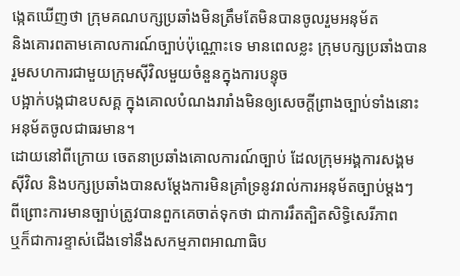ង្កេតឃើញថា ក្រុមគណបក្សប្រឆាំងមិនត្រឹមតែមិនបានចូលរួមអនុម័ត
និងគោរពតាមគោលការណ៍ច្បាប់ប៉ុណ្ណោះទេ មានពេលខ្លះ ក្រុមបក្សប្រឆាំងបានរួមសហការជាមួយក្រុមស៊ីវិលមួយចំនួនក្នុងការបន្ទុច
បង្អាក់បង្កជាឧបសគ្គ ក្នុងគោលបំណងរារាំងមិនឲ្យសេចក្តីព្រាងច្បាប់ទាំងនោះអនុម័តចូលជាធរមាន។
ដោយនៅពីក្រោយ ចេតនាប្រឆាំងគោលការណ៍ច្បាប់ ដែលក្រុមអង្គការសង្គមស៊ីវិល និងបក្សប្រឆាំងបានសម្តែងការមិនគ្រាំទ្រនូវរាល់ការអនុម័តច្បាប់ម្តងៗ
ពីព្រោះការមានច្បាប់ត្រូវបានពួកគេចាត់ទុកថា ជាការរឹតត្បិតសិទ្ធិសេរីភាព
ឬក៏ជាការខ្ទាស់ជើងទៅនឹងសកម្មភាពអាណាធិប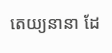តេយ្យនានា ដែ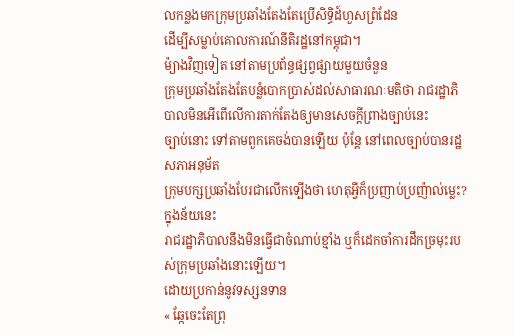លកន្លងមកក្រុមប្រឆាំងតែងតែប្រើសិទ្ធិដ៍ហួសព្រំដែន
ដើម្បីសម្លាប់គោលការណ៍នីតិរដ្ឋនៅកម្ពុជា។
ម៉្យាងវិញទៀត នៅតាមប្រព័ន្ធផ្សព្វផ្សាយមួយចំនួន
ក្រុមប្រឆាំងតែងតែបន្លំបោកប្រាស់ដល់សាធារណៈមតិថា រាជរដ្ឋាភិបាលមិនអើពើលើការតាក់តែងឲ្យមានសេចក្តីព្រាងច្បាប់នេះ
ច្បាប់នោះ ទៅតាមពួកគេចង់បានឡើយ ប៉ុន្តែ នៅពេលច្បាប់បានរដ្ឋសភាអនុម័ត
ក្រុមបក្សប្រឆាំងបែរជាលើកទ្បើងថា ហេតុអ្វីក៏ប្រញាប់ប្រញ៉ាល់ម្លេះ? ក្នុងន័យនេះ
រាជរដ្ឋាភិបាលនឹងមិនធ្វើជាចំណាប់ខ្មាំង ឬក៏ដេកចាំការដឹកច្រមុះរបស់ក្រុមប្រឆាំងនោះឡើយ។
ដោយប្រកាន់នូវទស្សនទាន
« ឆ្កែចេះតែព្រុ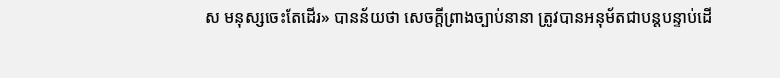ស មនុស្សចេះតែដើរ» បានន័យថា សេចក្តីព្រាងច្បាប់នានា ត្រូវបានអនុម័តជាបន្តបន្ទាប់ដើ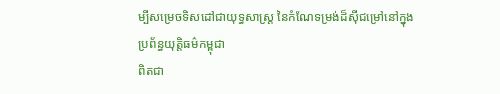ម្បីសម្រេចទិសដៅជាយុទ្ធសាស្រ្ត នៃកំណែទម្រង់ដ៏ស៊ីជម្រៅនៅក្នុងប្រព័ន្ធយុត្តិធម៌កម្ពុជា
ពិតជា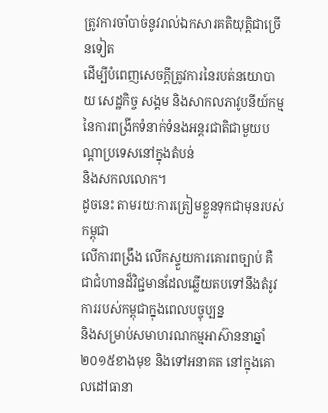ត្រូវការចាំបាច់នូវរាល់ឯកសារគតិយុត្តិជាច្រើនទៀត
ដើម្បីបំពេញសេចក្តីត្រូវការនៃរបត់នយោបាយ សេដ្ឋកិច្ច សង្គម និងសាកលភាវូបនីយ៍កម្ម នៃការពង្រីកទំនាក់ទំនងអន្តរជាតិជាមួយបណ្តាប្រទេសនៅក្នុងតំបន់
និងសកលលោក។
ដូចនេះ តាមរយៈការត្រៀមខ្លួនទុកជាមុនរបស់កម្ពុជា
លើការពង្រឹង លើកស្ទួយការគោរពច្បាប់ គឺជាជំហានដ៏វិជ្ជមានដែលឆ្លើយតបទៅនឹងតំរូវការរបស់កម្ពុជាក្នុងពេលបច្ចុប្បន្ន
និងសម្រាប់សមាហរណកម្មអាស៊ាននាឆ្នាំ២០១៥ខាងមុខ និងទៅអនាគត នៅក្នុងគោលដៅធានា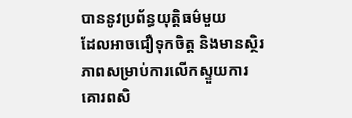បាននូវប្រព័ន្ធយុត្តិធម៌មួយ
ដែលអាចជឿទុកចិត្ត និងមានស្ថិរភាពសម្រាប់ការលើកស្ទួយការគោរពសិ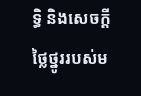ទ្ធិ និងសេចក្តីថ្លៃថ្នូររបស់ម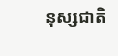នុស្សជាតិ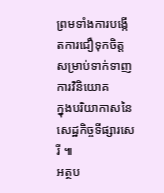ព្រមទាំងការបង្កើតការជឿទុកចិត្តសម្រាប់ទាក់ទាញការវិនិយោគ
ក្នុងបរិយាកាសនៃសេដ្ឋកិច្ចទីផ្សារសេរី ៕
អត្ថប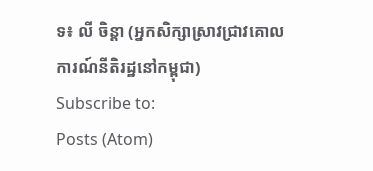ទ៖ លី ចិន្តា (អ្នកសិក្សាស្រាវជ្រាវគោលការណ៍នីតិរដ្ឋនៅកម្ពុជា)
Subscribe to:
Posts (Atom)